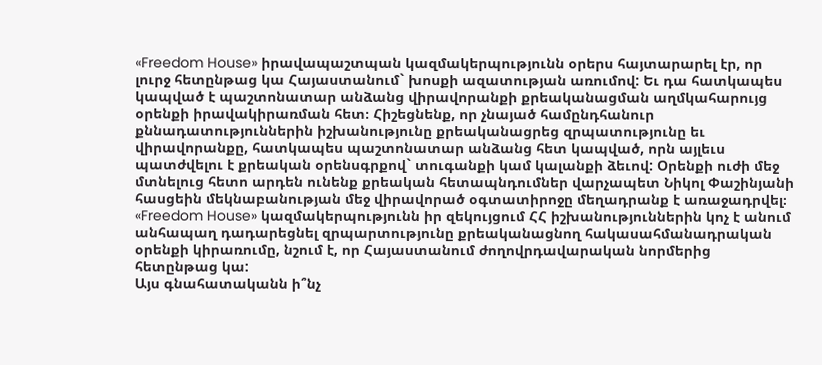«Freedom House» իրավապաշտպան կազմակերպությունն օրերս հայտարարել էր, որ լուրջ հետընթաց կա Հայաստանում` խոսքի ազատության առումով: Եւ դա հատկապես կապված է պաշտոնատար անձանց վիրավորանքի քրեականացման աղմկահարույց օրենքի իրավակիրառման հետ։ Հիշեցնենք, որ չնայած համընդհանուր քննադատություններին իշխանությունը քրեականացրեց զրպատությունը եւ վիրավորանքը, հատկապես պաշտոնատար անձանց հետ կապված, որն այլեւս պատժվելու է քրեական օրենսգրքով` տուգանքի կամ կալանքի ձեւով: Օրենքի ուժի մեջ մտնելուց հետո արդեն ունենք քրեական հետապնդումներ վարչապետ Նիկոլ Փաշինյանի հասցեին մեկնաբանության մեջ վիրավորած օգտատիրոջը մեղադրանք է առաջադրվել։
«Freedom House» կազմակերպությունն իր զեկույցում ՀՀ իշխանություններին կոչ է անում անհապաղ դադարեցնել զրպարտությունը քրեականացնող հակասահմանադրական օրենքի կիրառումը, նշում է, որ Հայաստանում ժողովրդավարական նորմերից հետընթաց կա:
Այս գնահատականն ի՞նչ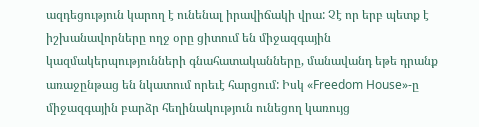ազդեցություն կարող է ունենալ իրավիճակի վրա: Չէ որ երբ պետք է իշխանավորները ողջ օրը ցիտում են միջազգային կազմակերպությունների գնահատականները, մանավանդ եթե դրանք առաջընթաց են նկատում որեւէ հարցում: Իսկ «Freedom House»-ը միջազգային բարձր հեղինակություն ունեցող կառույց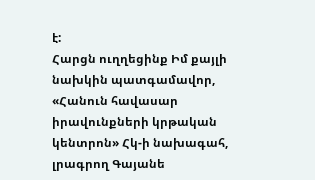է:
Հարցն ուղղեցինք Իմ քայլի նախկին պատգամավոր, «Հանուն հավասար իրավունքների կրթական կենտրոն» Հկ-ի նախագահ, լրագրող Գայանե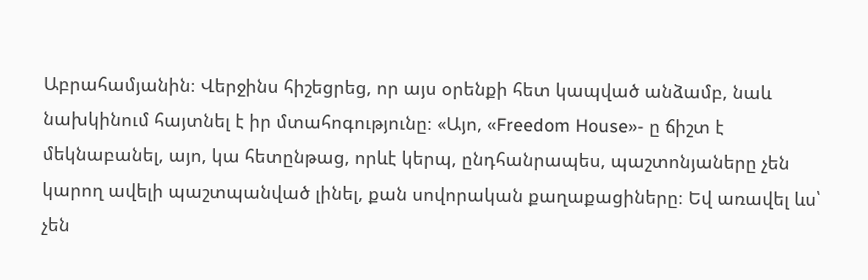Աբրահամյանին։ Վերջինս հիշեցրեց, որ այս օրենքի հետ կապված անձամբ, նաև նախկինում հայտնել է իր մտահոգությունը։ «Այո, «Freedom House»- ը ճիշտ է մեկնաբանել, այո, կա հետընթաց, որևէ կերպ, ընդհանրապես, պաշտոնյաները չեն կարող ավելի պաշտպանված լինել, քան սովորական քաղաքացիները։ Եվ առավել ևս՝ չեն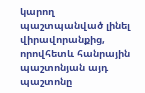կարող պաշտպանված լինել վիրավորանքից, որովհետև հանրային պաշտոնյան այդ պաշտոնը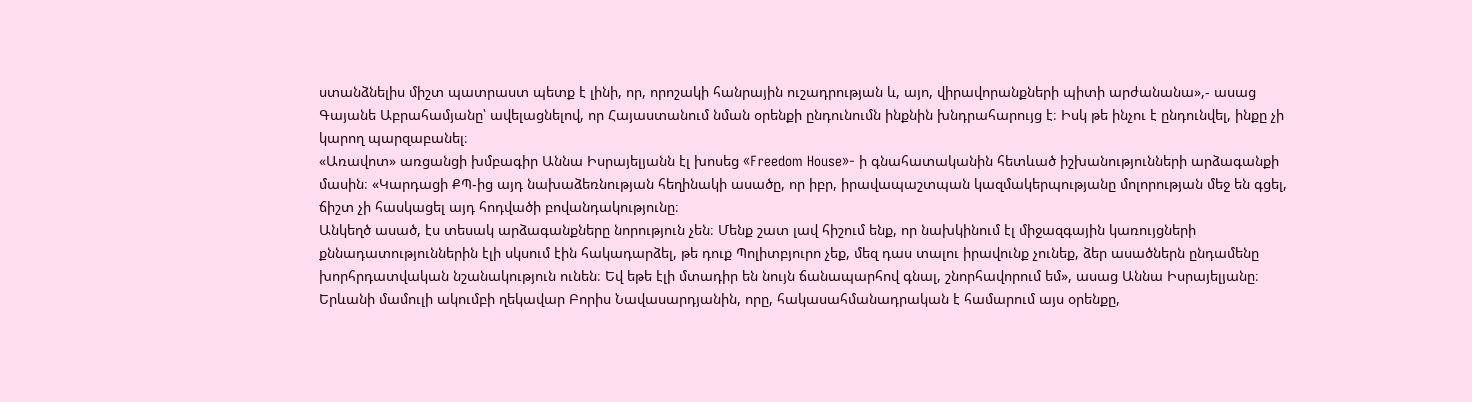ստանձնելիս միշտ պատրաստ պետք է լինի, որ, որոշակի հանրային ուշադրության և, այո, վիրավորանքների պիտի արժանանա»,- ասաց Գայանե Աբրահամյանը՝ ավելացնելով, որ Հայաստանում նման օրենքի ընդունումն ինքնին խնդրահարույց է։ Իսկ թե ինչու է ընդունվել, ինքը չի կարող պարզաբանել։
«Առավոտ» առցանցի խմբագիր Աննա Իսրայելյանն էլ խոսեց «Freedom House»- ի գնահատականին հետևած իշխանությունների արձագանքի մասին։ «Կարդացի ՔՊ-ից այդ նախաձեռնության հեղինակի ասածը, որ իբր, իրավապաշտպան կազմակերպությանը մոլորության մեջ են գցել, ճիշտ չի հասկացել այդ հոդվածի բովանդակությունը։
Անկեղծ ասած, էս տեսակ արձագանքները նորություն չեն։ Մենք շատ լավ հիշում ենք, որ նախկինում էլ միջազգային կառույցների քննադատություններին էլի սկսում էին հակադարձել, թե դուք Պոլիտբյուրո չեք, մեզ դաս տալու իրավունք չունեք, ձեր ասածներն ընդամենը խորհրդատվական նշանակություն ունեն։ Եվ եթե էլի մտադիր են նույն ճանապարհով գնալ, շնորհավորում եմ», ասաց Աննա Իսրայելյանը։
Երևանի մամուլի ակումբի ղեկավար Բորիս Նավասարդյանին, որը, հակասահմանադրական է համարում այս օրենքը,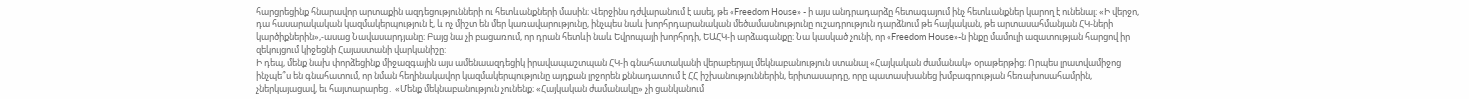հարցրեցինք հնարավոր արտաքին ազդեցությունների ու հետևանքների մասին։ Վերջինս դժվարանում է ասել, թե «Freedom House» - ի այս անդրադարձը հետագայում ինչ հետևանքներ կարող է ունենալ։ «Ի վերջո, դա հասարակական կազմակերպություն է, և ոչ միշտ են մեր կառավարությունը, ինչպես նաև խորհրդարանական մեծամասնությունը ուշադրություն դարձնում թե հայկական, թե արտասահմանյան ՀԿ-ների կարծիքներին»,-ասաց Նավասարդյանը։ Բայց նա չի բացառում, որ դրան հետևի նաև Եվրոպայի խորհրդի, ԵԱՀԿ-ի արձագանքը։ Նա կասկած չունի, որ «Freedom House»-ն ինքը մամուլի ազատության հարցով իր զեկույցում կիջեցնի Հայաստանի վարկանիշը:
Ի դեպ, մենք նախ փորձեցինք միջազգային այս ամենաազդեցիկ իրավապաշտպան ՀԿ-ի գնահատականի վերաբերյալ մեկնաբանություն ստանալ «Հայկական ժամանակ» օրաթերթից։ Որպես լրատվամիջոց ինչպե՞ս են գնահատում, որ նման հեղինակավոր կազմակերպությունը այդքան լրջորեն քննադատում է ՀՀ իշխանություններին, երիտասարդը, որը պատասխանեց խմբագրության հեռախոսահամրին, չներկայացավ, եւ հայտարարեց․ «Մենք մեկնաբանություն չունենք։ «Հայկական ժամանակը» չի ցանկանում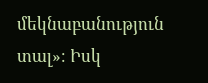մեկնաբանություն տալ»։ Իսկ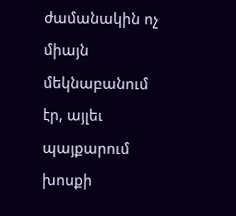ժամանակին ոչ միայն մեկնաբանում էր, այլեւ պայքարում խոսքի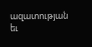ազատության եւ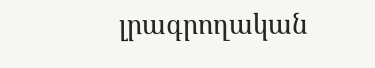լրագրողական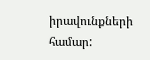իրավունքների համար: